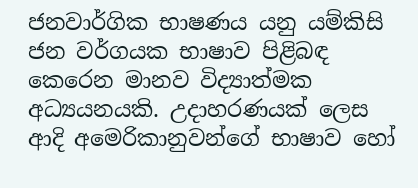ජනවාර්ගික භාෂණය යනු යම්කිසි ජන වර්ගයක භාෂාව පිළිබඳ කෙරෙන මානව විද්‍යාත්මක අධ්‍යයනයකි. උදාහරණයක් ලෙස ආදි අමෙරිකානුවන්ගේ භාෂාව හෝ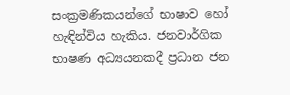සංක්‍රමණිකයන්ගේ භාෂාව හෝ හැඳින්විය හැකිය. ජනවාර්ගික භාෂණ අධ්‍යයනකදී ප්‍රධාන ජන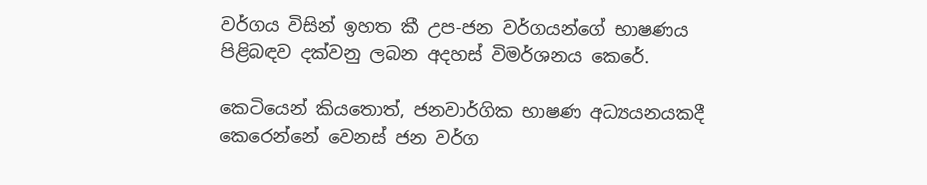වර්ගය විසින් ඉහත කී උප-ජන වර්ගයන්ගේ භාෂණය පිළිබඳව දක්වනු ලබන අදහස් විමර්ශනය කෙරේ.

කෙටියෙන් කියතොත්, ජනවාර්ගික භාෂණ අධ්‍යයනයකදී කෙරෙන්නේ වෙනස් ජන වර්ග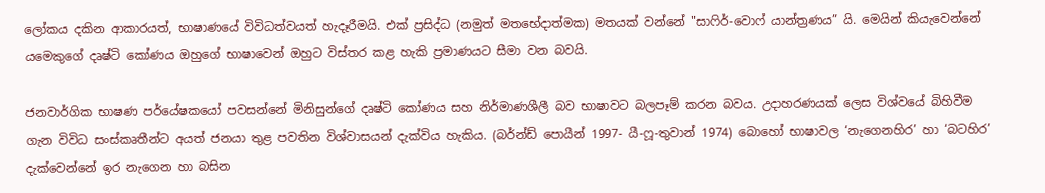ලෝකය දකින ආකාරයත්, භාෂාණයේ විවිධත්වයත් හැදෑරීමයි. එක් ප්‍රසිද්ධ (නමුත් මතභේදාත්මක) මතයක් වන්නේ "සාෆිර්-වොෆ් යාන්ත්‍රණය” යි. මෙයින් කියැවෙන්නේ යමෙකුගේ දෘෂ්ටි කෝණය ඔහුගේ භාෂාවෙන් ඔහුට විස්තර කළ හැකි ප්‍රමාණයට සීමා වන බවයි.

ජනවාර්ගික භාෂණ පර්යේෂකයෝ පවසන්නේ මිනිසුන්ගේ දෘෂ්ටි කෝණය සහ නිර්මාණශීලී බව භාෂාවට බලපෑම් කරන බවය. උදාහරණයක් ලෙස විශ්වයේ බිහිවීම ගැන විවිධ සංස්කෘතීන්ට අයත් ජනයා තුළ පවතින විශ්වාසයන් දැක්විය හැකිය. (බර්න්ඩ් පොයීන් 1997- යී-ෆූ-තුවාන් 1974) බොහෝ භාෂාවල ‘නැගෙනහිර’ හා ‘බටහිර’ දැක්වෙන්නේ ඉර නැගෙන හා බසින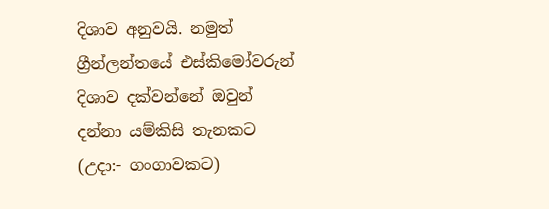දිශාව අනුවයි. නමුත් ග්‍රීන්ලන්තයේ එස්කිමෝවරුන් දිශාව දක්වන්නේ ඔවුන් දන්නා යම්කිසි තැනකට (උදා:- ගංගාවකට)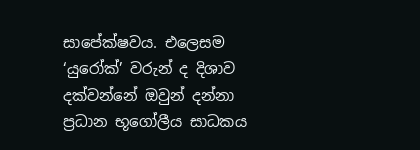සාපේක්ෂවය. එලෙසම ‘යුරෝක්’ වරුන් ද දිශාව දක්වන්නේ ඔවුන් දන්නා ප්‍රධාන භූගෝලීය සාධකය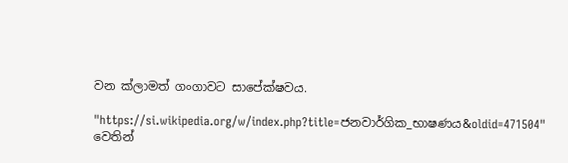වන ක්ලාමත් ගංගාවට සාපේක්ෂවය.

"https://si.wikipedia.org/w/index.php?title=ජනවාර්ගික_භාෂණය&oldid=471504" වෙතින්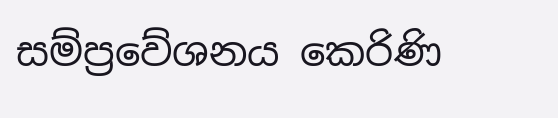සම්ප්‍රවේශනය කෙරිණි